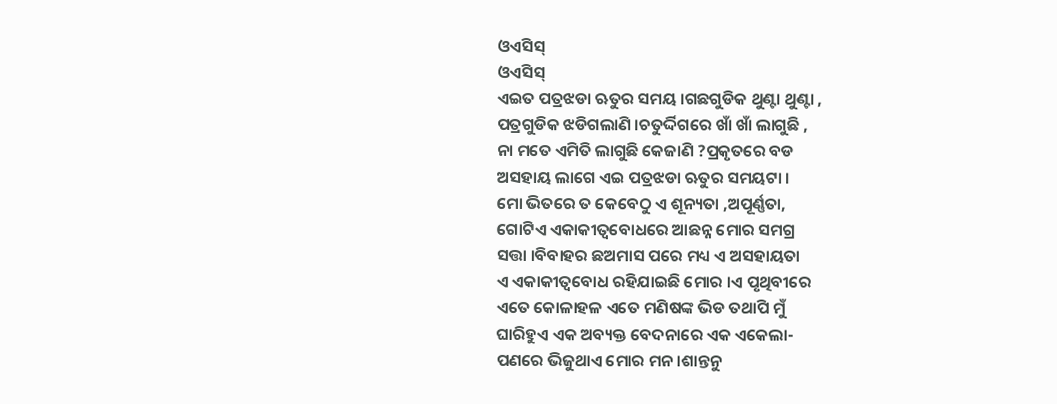ଓଏସିସ୍
ଓଏସିସ୍
ଏଇତ ପତ୍ରଝଡା ଋତୁର ସମୟ ।ଗଛଗୁଡିକ ଥୁଣ୍ଟା ଥୁଣ୍ଟା ,
ପତ୍ରଗୁଡିକ ଝଡିଗଲାଣି ।ଚତୁର୍ଦ୍ଦିଗରେ ଖାଁ ଖାଁ ଲାଗୁଛି ,
ନା ମତେ ଏମିତି ଲାଗୁଛି କେଜାଣି ?ପ୍ରକୃତରେ ବଡ
ଅସହାୟ ଲାଗେ ଏଇ ପତ୍ରଝଡା ଋତୁର ସମୟଟା ।
ମୋ ଭିତରେ ତ କେବେଠୁ ଏ ଶୂନ୍ୟତା ,ଅପୂର୍ଣ୍ଣତା,
ଗୋଟିଏ ଏକାକୀତ୍ବବୋଧରେ ଆଛନ୍ନ ମୋର ସମଗ୍ର
ସତ୍ତା ।ବିବାହର ଛଅମାସ ପରେ ମଧ୍ୟ ଏ ଅସହାୟତା
ଏ ଏକାକୀତ୍ବବୋଧ ରହିଯାଇଛି ମୋର ।ଏ ପୃଥିବୀରେ
ଏତେ କୋଳାହଳ ଏତେ ମଣିଷଙ୍କ ଭିଡ ତଥାପି ମୁଁ
ଘାରିହୁଏ ଏକ ଅବ୍ୟକ୍ତ ବେଦନାରେ ଏକ ଏକେଲା-
ପଣରେ ଭିଜୁଥାଏ ମୋର ମନ ।ଶାନ୍ତନୁ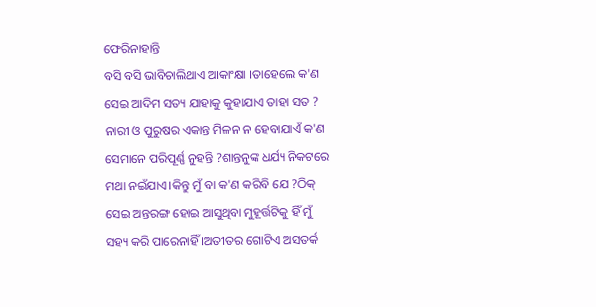ଫେରିନାହାନ୍ତି
ବସି ବସି ଭାବିଚାଲିଥାଏ ଆକାଂକ୍ଷା ।ତାହେଲେ କ'ଣ
ସେଇ ଆଦିମ ସତ୍ୟ ଯାହାକୁ କୁହାଯାଏ ତାହା ସତ ?
ନାରୀ ଓ ପୁରୁଷର ଏକାନ୍ତ ମିଳନ ନ ହେବାଯାଏଁ କ'ଣ
ସେମାନେ ପରିପୂର୍ଣ୍ଣ ନୁହନ୍ତି ?ଶାନ୍ତନୁଙ୍କ ଧର୍ଯ୍ୟ ନିକଟରେ
ମଥା ନଇଁଯାଏ।କିନ୍ତୁ ମୁଁ ବା କ'ଣ କରିବି ଯେ ?ଠିକ୍
ସେଇ ଅନ୍ତରଙ୍ଗ ହୋଇ ଆସୁଥିବା ମୁହୂର୍ତ୍ତଟିକୁ ହିଁ ମୁଁ
ସହ୍ୟ କରି ପାରେନାହିଁ ।ଅତୀତର ଗୋଟିଏ ଅସତର୍କ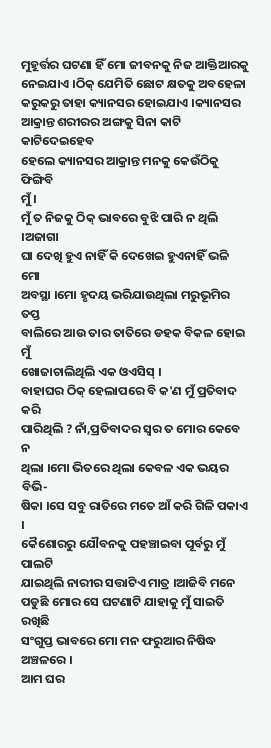ମୁହୂର୍ତ୍ତର ଘଟଣା ହିଁ ମୋ ଜୀବନକୁ ନିଜ ଆକ୍ତିଆରକୁ
ନେଇଯାଏ ।ଠିକ୍ ଯେମିତି ଛୋଟ କ୍ଷତକୁ ଅବହେଳା
କରୁକରୁ ତାହା କ୍ୟାନସର ହୋଇଯାଏ ।କ୍ୟାନସର
ଆକ୍ରାନ୍ତ ଶରୀରର ଅଙ୍ଗକୁ ସିନା କାଟି କାଟିଦେଇହେବ
ହେଲେ କ୍ୟାନସର ଆକ୍ରାନ୍ତ ମନକୁ କେଉଁଠିକୁ ଫିଙ୍ଗିବି
ମୁଁ ।
ମୁଁ ତ ନିଜକୁ ଠିକ୍ ଭାବରେ ବୁଝି ପାରି ନ ଥିଲି ।ଅଜାଗା
ଘା ଦେଖି ହୁଏ ନାହିଁ କି ଦେଖେଇ ହୁଏନାହିଁ ଭଳି ମୋ
ଅବସ୍ଥା ।ମୋ ହୃଦୟ ଭରିଯାଉଥିଲା ମରୁଭୂମିର ତପ୍ତ
ବାଲିରେ ଆଉ ତାର ତାତିରେ ଡହକ ବିକଳ ହୋଇ ମୁଁ
ଖୋଜାଚାଲିଥିଲି ଏକ ଓଏସିସ୍ ।
ବାହାଘର ଠିକ୍ ହେଲାପରେ ବି କ'ଣ ମୁଁ ପ୍ରତିବାଦ କରି
ପାରିଥିଲି ? ନାଁ,ପ୍ରତିବାଦର ସ୍ବର ତ ମୋର କେବେ ନ
ଥିଲା ।ମୋ ଭିତରେ ଥିଲା କେବଳ ଏକ ଭୟର ବିଭି-
ଷିକା ।ସେ ସବୁ ରାତିରେ ମତେ ଆଁ କରି ଗିଳି ପକାଏ ।
କୈଶୋରରୁ ଯୌବନକୁ ପହଞ୍ଚାଇବା ପୂର୍ବରୁ ମୁଁ ପାଲଟି
ଯାଇଥିଲି ନାରୀର ସତ୍ତାଟିଏ ମାତ୍ର ।ଆଜିବି ମନେ
ପଡୁଛି ମୋର ସେ ଘଟଣାଟି ଯାହାକୁ ମୁଁ ସାଇତି ରଖିଛି
ସଂଗୁପ୍ତ ଭାବରେ ମୋ ମନ ଫରୁଆର ନିଷିଦ୍ଧ ଅଞ୍ଚଳରେ ।
ଆମ ଘର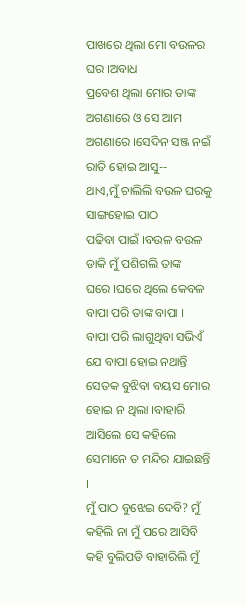ପାଖରେ ଥିଲା ମୋ ବଉଳର ଘର ।ଅବାଧ
ପ୍ରବେଶ ଥିଲା ମୋର ତାଙ୍କ ଅଗଣାରେ ଓ ସେ ଆମ
ଅଗଣାରେ ।ସେଦିନ ସଞ୍ଜ ନଇଁ ରାତି ହୋଇ ଆସୁ--
ଥାଏ,ମୁଁ ଚାଲିଲି ବଉଳ ଘରକୁ ସାଙ୍ଗହୋଇ ପାଠ
ପଢିବା ପାଇଁ ।ବଉଳ ବଉଳ ଡାକି ମୁଁ ପଶିଗଲି ତାଙ୍କ
ଘରେ ।ଘରେ ଥିଲେ କେବଳ ବାପା ପରି ତାଙ୍କ ବାପା ।
ବାପା ପରି ଲାଗୁଥିବା ସଭିଏଁ ଯେ ବାପା ହୋଇ ନଥାନ୍ତି
ସେତକ ବୁଝିବା ବୟସ ମୋର ହୋଇ ନ ଥିଲା ।ବାହାରି
ଆସିଲେ ସେ କହିଲେ ସେମାନେ ତ ମନ୍ଦିର ଯାଇଛନ୍ତି ।
ମୁଁ ପାଠ ବୁଝେଇ ଦେବି? ମୁଁ କହିଲି ନା ମୁଁ ପରେ ଆସିବି
କହି ବୁଲିପଡି ବାହାରିଲି ମୁଁ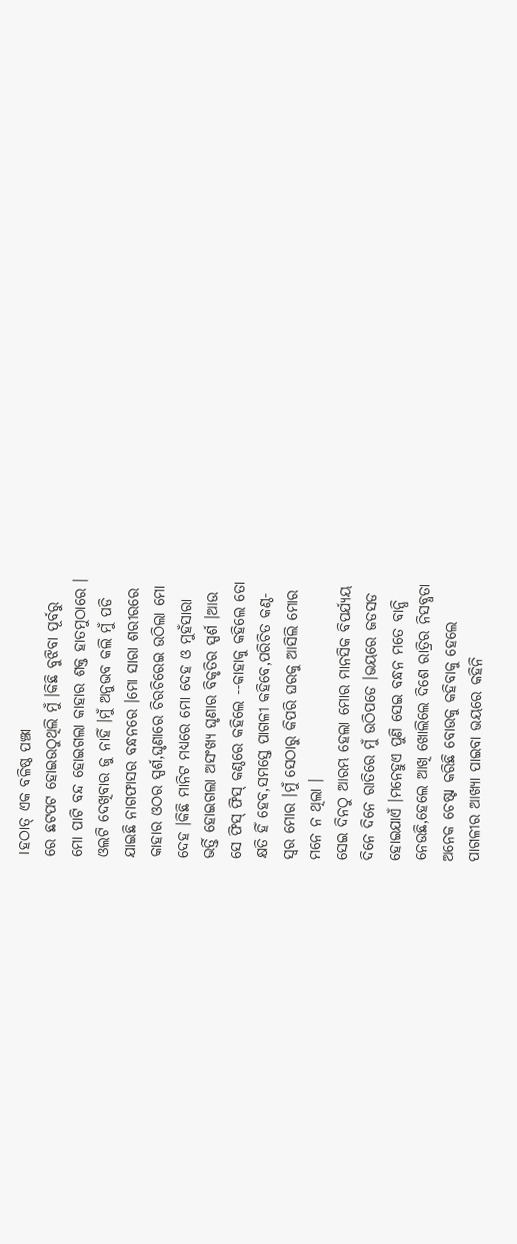।ହଠାତ୍ ଏକ ବଳିଷ୍ଠ ପଞ୍ଝା
ରେ ଛଟପଟ ହୋଇଉଠୁଥିଲି ମୁଁ ।କିଛି ବୁଝିବା ପୂର୍ବରୁ
ମୋ ପାଟି ବନ୍ଦ ହୋଇଗଲା କାହାର ଶକ୍ତ ହାତମୁଠାରେ ।
ଓଲଟି ଦେଖିବାର ଜୁ ନାହିଁ ।ମୁଁ ଅନୁଭବ କଲି ମୁଁ ପଡି
ଯାଇଛି ନାଗଫାସର ବନ୍ଧନରେ ।ମୋ ସାରା ଶରୀରରେ
କାହାର ଓଠର ସ୍ପର୍ଶ,ଘୃଣାରେ ଚିରଚିରେଇ ଉଠିଲା ମୋ
ଦେହ ।କିଛି ମାନିଟ ମଧ୍ୟରେ ମୋ ଦେହ ଓ ମୁହଁସାରା
ଭର୍ତ୍ତି ହୋଇଗଲା ଅସଂଖ୍ୟ ଘୃଣାର ବିକୃତିର ସ୍ପର୍ଶ ।ଆଉ
ସେ ଫିସ୍ ଫିସ୍ କଣ୍ଠରେ କହିଲେ --କାହାକୁ କହିଲେ ତୋ
କ୍ଷତି ହିଁ ହେବ,ସମସ୍ତେ ପାଗଳୀ କହିବେ,ପରିଚିତ କଣ୍ଠ-
ସ୍ବର ମୋର ।ମୁଁ ସେଠାରୁ କିପରି ଘରକୁ ଆସିଲି ମୋର
ମନେ ନ ଥିଲା ।
ସେଇ ଦିନଠୁ ଆରମ୍ଭ ହେଲା ମୋର ମାନସିକ ବିପର୍ଯ୍ୟୟ
ଦିନେ ଦିନେ ରାତିରେ ମୁଁ ଉଠିପଡେ ।ଭୟରେ ଜଡସଡ
ହୋଇଯାଏଁ ।ମନେହୁଏ ପୁଣି ସେଇ ବନ୍ଧନ ମତେ ବାନ୍ଧି
ନେଉଛି,ହେଲେ ଆଖି ଖୋଲିଲେ ଦିଶେ ରାତ୍ରିର ନିସବ୍ଧତା
ଅନେକ ଚେଷ୍ଟା କରିଛି ବୋଉକୁ କହିବାକୁ ହେଲେ
ପାଗଳୀର ଆଖ୍ୟା ପାଇବା ଭୟରେ କହିନି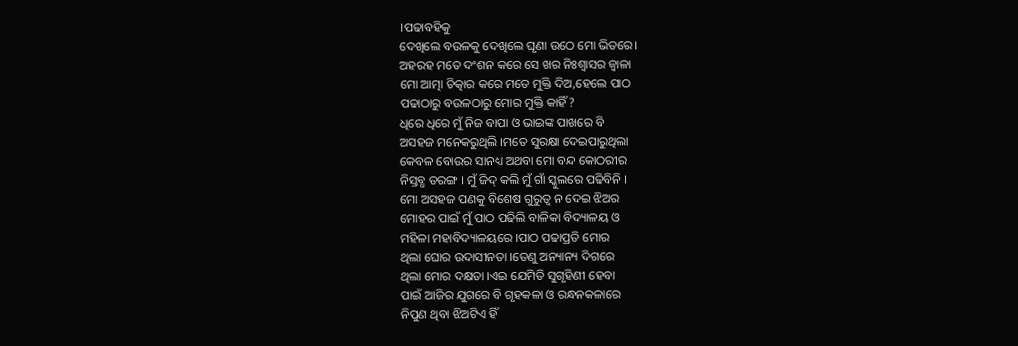।ପଢାବହିକୁ
ଦେଖିଲେ ବଉଳକୁ ଦେଖିଲେ ଘୃଣା ଉଠେ ମୋ ଭିତରେ।
ଅହରହ ମତେ ଦଂଶନ କରେ ସେ ଖର ନିଃଶ୍ବାସର ଜ୍ବାଳା
ମୋ ଆତ୍ମା ଚିତ୍କାର କରେ ମତେ ମୁକ୍ତି ଦିଅ,ହେଲେ ପାଠ
ପଢାଠାରୁ ବଉଳଠାରୁ ମୋର ମୁକ୍ତି କାହିଁ?
ଧିରେ ଧିରେ ମୁଁ ନିଜ ବାପା ଓ ଭାଇଙ୍କ ପାଖରେ ବି
ଅସହଜ ମନେକରୁଥିଲି ।ମତେ ସୁରକ୍ଷା ଦେଇପାରୁଥିଲା
କେବଳ ବୋଉର ସାନଧ୍ୟ ଅଥବା ମୋ ବନ୍ଦ କୋଠରୀର
ନିସ୍ତବ୍ଧ ତରଙ୍ଗ । ମୁଁ ଜିଦ୍ କଲି ମୁଁ ଗାଁ ସ୍କୁଲରେ ପଢିବିନି ।
ମୋ ଅସହଜ ପଣକୁ ବିଶେଷ ଗୁରୁତ୍ୱ ନ ଦେଇ ଝିଅର
ମୋହର ପାଇଁ ମୁଁ ପାଠ ପଢିଲି ବାଳିକା ବିଦ୍ୟାଳୟ ଓ
ମହିଳା ମହାବିଦ୍ୟାଳୟରେ ।ପାଠ ପଢାପ୍ରତି ମୋର
ଥିଲା ଘୋର ଉଦାସୀନତା ।ତେଣୁ ଅନ୍ୟାନ୍ୟ ଦିଗରେ
ଥିଲା ମୋର ଦକ୍ଷତା ।ଏଇ ଯେମିତି ସୁଗୃହିଣୀ ହେବା
ପାଇଁ ଆଜିର ଯୁଗରେ ବି ଗୃହକଳା ଓ ରନ୍ଧନକଳାରେ
ନିପୁଣ ଥିବା ଝିଅଟିଏ ହିଁ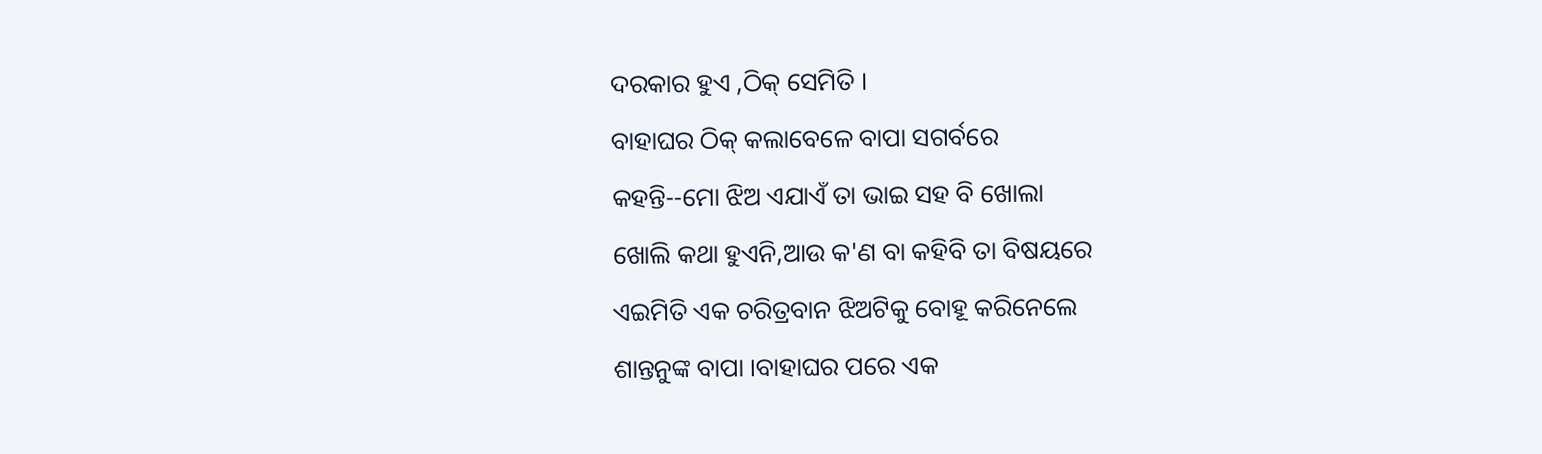ଦରକାର ହୁଏ ,ଠିକ୍ ସେମିତି ।
ବାହାଘର ଠିକ୍ କଲାବେଳେ ବାପା ସଗର୍ବରେ
କହନ୍ତି--ମୋ ଝିଅ ଏଯାଏଁ ତା ଭାଇ ସହ ବି ଖୋଲା
ଖୋଲି କଥା ହୁଏନି,ଆଉ କ'ଣ ବା କହିବି ତା ବିଷୟରେ
ଏଇମିତି ଏକ ଚରିତ୍ରବାନ ଝିଅଟିକୁ ବୋହୂ କରିନେଲେ
ଶାନ୍ତନୁଙ୍କ ବାପା ।ବାହାଘର ପରେ ଏକ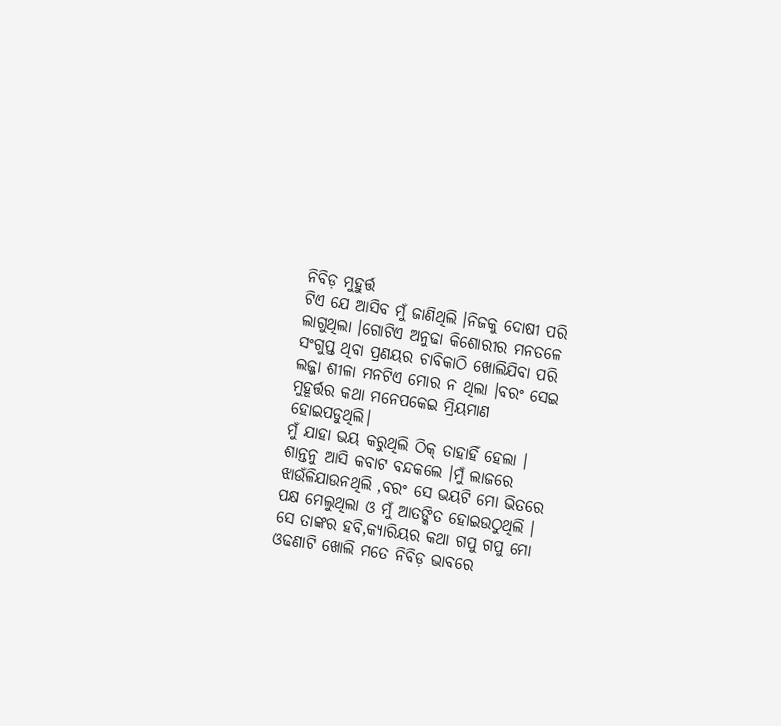ନିବିଡ଼ ମୁହୁର୍ତ୍ତ
ଟିଏ ଯେ ଆସିବ ମୁଁ ଜାଣିଥିଲି ।ନିଜକୁ ଦୋଷୀ ପରି
ଲାଗୁଥିଲା ।ଗୋଟିଏ ଅନୁଢା କିଶୋରୀର ମନତଳେ
ସଂଗୁପ୍ତ ଥିବା ପ୍ରଣୟର ଚାବିକାଠି ଖୋଲିଯିବା ପରି
ଲଜ୍ଜା ଶୀଳା ମନଟିଏ ମୋର ନ ଥିଲା ।ବରଂ ସେଇ
ମୁହୂର୍ତ୍ତର କଥା ମନେପକେଇ ମ୍ରିୟମାଣ ହୋଇପଡୁଥିଲି।
ମୁଁ ଯାହା ଭୟ କରୁଥିଲି ଠିକ୍ ତାହାହିଁ ହେଲା ।
ଶାନ୍ତନୁ ଆସି କବାଟ ବନ୍ଦକଲେ ।ମୁଁ ଲାଜରେ
ଝାଉଁଳିଯାଉନଥିଲି ,ବରଂ ସେ ଭୟଟି ମୋ ଭିତରେ
ପକ୍ଷ ମେଲୁଥିଲା ଓ ମୁଁ ଆତଙ୍କିତ ହୋଇଉଠୁଥିଲି ।
ସେ ତାଙ୍କର ହବି,କ୍ୟାରିୟର କଥା ଗପୁ ଗପୁ ମୋ
ଓଢଣାଟି ଖୋଲି ମତେ ନିବିଡ଼ ଭାବରେ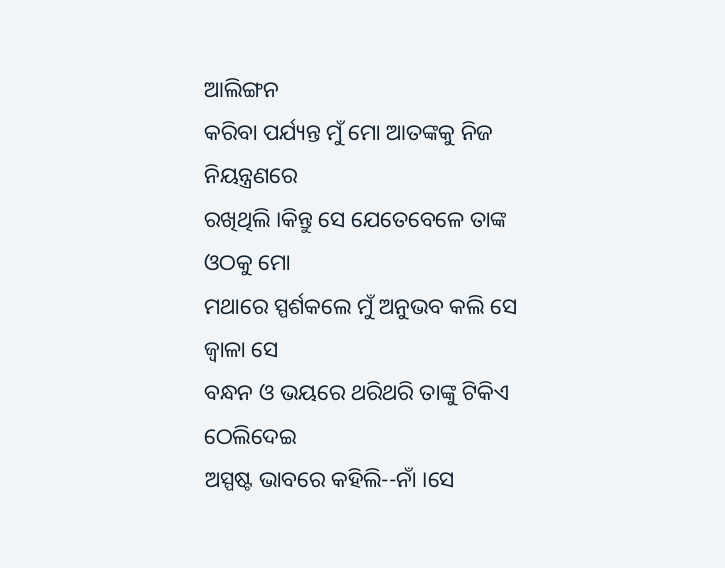ଆଲିଙ୍ଗନ
କରିବା ପର୍ଯ୍ୟନ୍ତ ମୁଁ ମୋ ଆତଙ୍କକୁ ନିଜ ନିୟନ୍ତ୍ରଣରେ
ରଖିଥିଲି ।କିନ୍ତୁ ସେ ଯେତେବେଳେ ତାଙ୍କ ଓଠକୁ ମୋ
ମଥାରେ ସ୍ପର୍ଶକଲେ ମୁଁ ଅନୁଭବ କଲି ସେ ଜ୍ବାଳା ସେ
ବନ୍ଧନ ଓ ଭୟରେ ଥରିଥରି ତାଙ୍କୁ ଟିକିଏ ଠେଲିଦେଇ
ଅସ୍ପଷ୍ଟ ଭାବରେ କହିଲି--ନାଁ ।ସେ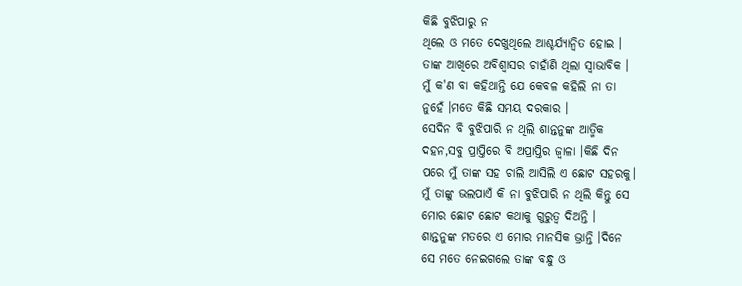କିଛି ବୁଝିପାରୁ ନ
ଥିଲେ ଓ ମତେ ଦେଖୁଥିଲେ ଆଶ୍ଚର୍ଯ୍ୟାନ୍ବିତ ହୋଇ ।
ତାଙ୍କ ଆଖିରେ ଅବିଶ୍ବାସର ଚାହାଁଣି ଥିଲା ସ୍ବାଭାବିକ ।
ମୁଁ କ'ଣ ବା କହିଥାନ୍ତି ଯେ କେବଳ କହିଲି ନା ତା
ନୁହେଁ ।ମତେ କିଛି ସମୟ ଦରକାର ।
ସେଦିନ ବି ବୁଝିପାରି ନ ଥିଲି ଶାନ୍ତନୁଙ୍କ ଆତ୍ମିକ
ଦହନ,ସବୁ ପ୍ରାପ୍ତିରେ ବି ଅପ୍ରାପ୍ତିର ଜ୍ବାଳା ।କିଛି ଦିନ
ପରେ ମୁଁ ତାଙ୍କ ସହ ଚାଲି ଆସିଲି ଏ ଛୋଟ ସହରକୁ।
ମୁଁ ତାଙ୍କୁ ଭଲପାଏଁ କି ନା ବୁଝିପାରି ନ ଥିଲି କିନ୍ତୁ ସେ
ମୋର ଛୋଟ ଛୋଟ କଥାକୁ ଗୁରୁତ୍ବ ଦିଅନ୍ତି ।
ଶାନ୍ତନୁଙ୍କ ମତରେ ଏ ମୋର ମାନସିକ ଭ୍ରାନ୍ତି ।ଦିନେ
ସେ ମତେ ନେଇଗଲେ ତାଙ୍କ ବନ୍ଧୁ ଓ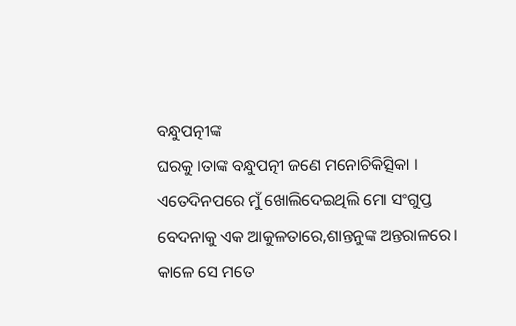ବନ୍ଧୁପତ୍ନୀଙ୍କ
ଘରକୁ ।ତାଙ୍କ ବନ୍ଧୁପତ୍ନୀ ଜଣେ ମନୋଚିକିତ୍ସିକା ।
ଏତେଦିନପରେ ମୁଁ ଖୋଲିଦେଇଥିଲି ମୋ ସଂଗୁପ୍ତ
ବେଦନାକୁ ଏକ ଆକୁଳତାରେ,ଶାନ୍ତନୁଙ୍କ ଅନ୍ତରାଳରେ।
କାଳେ ସେ ମତେ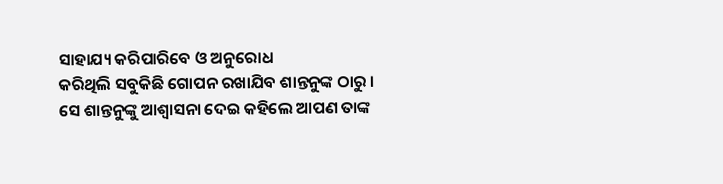ସାହାଯ୍ୟ କରିପାରିବେ ଓ ଅନୁରୋଧ
କରିଥିଲି ସବୁକିଛି ଗୋପନ ରଖାଯିବ ଶାନ୍ତନୁଙ୍କ ଠାରୁ ।
ସେ ଶାନ୍ତନୁଙ୍କୁ ଆଶ୍ବାସନା ଦେଇ କହିଲେ ଆପଣ ତାଙ୍କ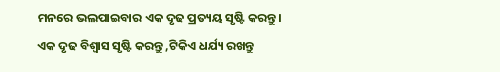ମନରେ ଭଲପାଇବାର ଏକ ଦୃଢ ପ୍ରତ୍ୟୟ ସୃଷ୍ଟି କରନ୍ତୁ।
ଏକ ଦୃଢ ବିଶ୍ଵାସ ସୃଷ୍ଟି କରନ୍ତୁ ,ଟିକିଏ ଧର୍ଯ୍ୟ ରଖନ୍ତୁ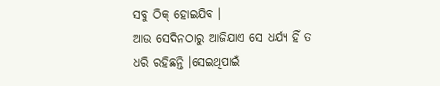ସବୁ ଠିକ୍ ହୋଇଯିବ ।
ଆଉ ସେଦିନଠାରୁ ଆଜିଯାଏ ସେ ଧର୍ଯ୍ୟ ହିଁ ତ
ଧରି ରହିଛନ୍ତି ।ସେଇଥିପାଇଁ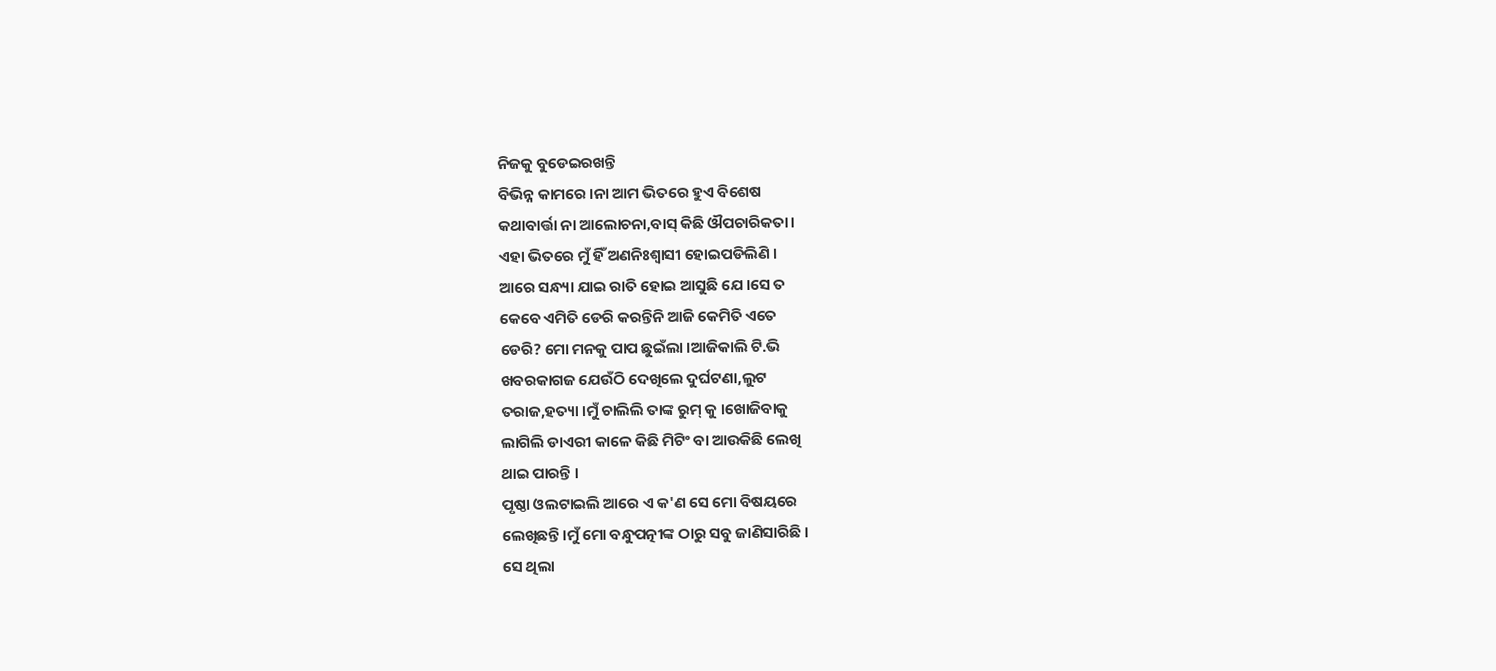ନିଜକୁ ବୁଡେଇରଖନ୍ତି
ବିଭିନ୍ନ କାମରେ ।ନା ଆମ ଭିତରେ ହୁଏ ବିଶେଷ
କଥାବାର୍ତ୍ତା ନା ଆଲୋଚନା,ବାସ୍ କିଛି ଔପଚାରିକତା।
ଏହା ଭିତରେ ମୁଁ ହିଁ ଅଣନିଃଶ୍ବାସୀ ହୋଇପଡିଲିଣି ।
ଆରେ ସନ୍ଧ୍ୟା ଯାଇ ରାତି ହୋଇ ଆସୁଛି ଯେ ।ସେ ତ
କେବେ ଏମିତି ଡେରି କରନ୍ତିନି ଆଜି କେମିତି ଏତେ
ଡେରି? ମୋ ମନକୁ ପାପ ଛୁଇଁଲା ।ଆଜିକାଲି ଟି.ଭି
ଖବରକାଗଜ ଯେଉଁଠି ଦେଖିଲେ ଦୁର୍ଘଟଣା,ଲୁଟ
ତରାଜ,ହତ୍ୟା ।ମୁଁ ଚାଲିଲି ତାଙ୍କ ରୁମ୍ କୁ ।ଖୋଜିବାକୁ
ଲାଗିଲି ଡାଏରୀ କାଳେ କିଛି ମିଟିଂ ବା ଆଉକିଛି ଲେଖି
ଥାଇ ପାରନ୍ତି ।
ପୃଷ୍ଠା ଓଲଟାଇଲି ଆରେ ଏ କ'ଣ ସେ ମୋ ବିଷୟରେ
ଲେଖିଛନ୍ତି ।ମୁଁ ମୋ ବନ୍ଧୁପତ୍ନୀଙ୍କ ଠାରୁ ସବୁ ଜାଣିସାରିଛି ।
ସେ ଥିଲା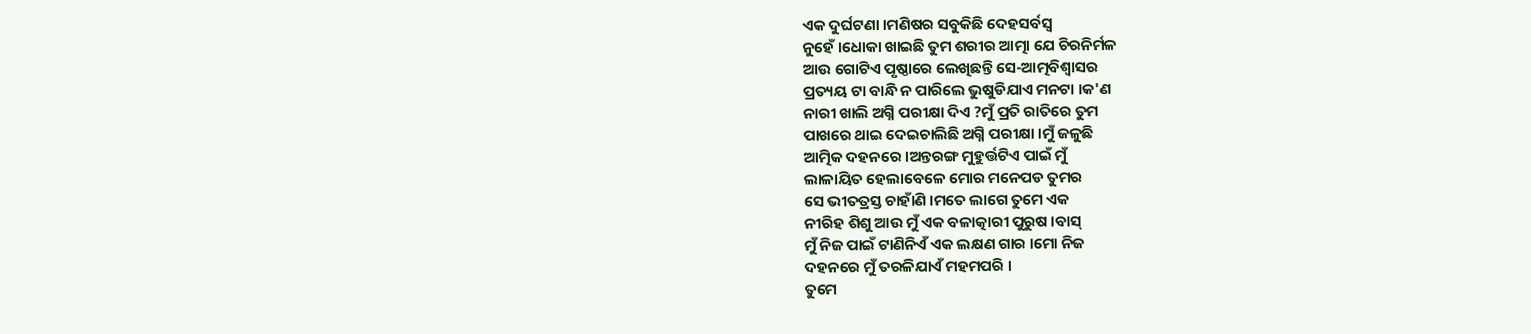ଏକ ଦୁର୍ଘଟଣା ।ମଣିଷର ସବୁକିଛି ଦେହସର୍ବସ୍ବ
ନୁହେଁ ।ଧୋକା ଖାଇଛି ତୁମ ଶରୀର ଆତ୍ମା ଯେ ଚିରନିର୍ମଳ
ଆଉ ଗୋଟିଏ ପୃଷ୍ଠାରେ ଲେଖିଛନ୍ତି ସେ-ଆତ୍ମବିଶ୍ବାସର
ପ୍ରତ୍ୟୟ ଟା ବାନ୍ଧି ନ ପାରିଲେ ଭୁଷୁଡିଯାଏ ମନଟା ।କ'ଣ
ନାରୀ ଖାଲି ଅଗ୍ନି ପରୀକ୍ଷା ଦିଏ ?ମୁଁ ପ୍ରତି ରାତିରେ ତୁମ
ପାଖରେ ଥାଇ ଦେଇଚାଲିଛି ଅଗ୍ନି ପରୀକ୍ଷା ।ମୁଁ ଜଳୁଛି
ଆତ୍ମିକ ଦହନରେ ।ଅନ୍ତରଙ୍ଗ ମୁହୁର୍ତ୍ତଟିଏ ପାଇଁ ମୁଁ
ଲାଳାୟିତ ହେଲାବେଳେ ମୋର ମନେପଡ ତୁମର
ସେ ଭୀତତ୍ରସ୍ତ ଚାହାଁଣି ।ମତେ ଲାଗେ ତୁମେ ଏକ
ନୀରିହ ଶିଶୁ ଆଉ ମୁଁ ଏକ ବଳାତ୍କାରୀ ପୁରୁଷ ।ବାସ୍
ମୁଁ ନିଜ ପାଇଁ ଟାଣିନିଏଁ ଏକ ଲକ୍ଷଣ ଗାର ।ମୋ ନିଜ
ଦହନରେ ମୁଁ ତରଳିଯାଏଁ ମହମପରି ।
ତୁମେ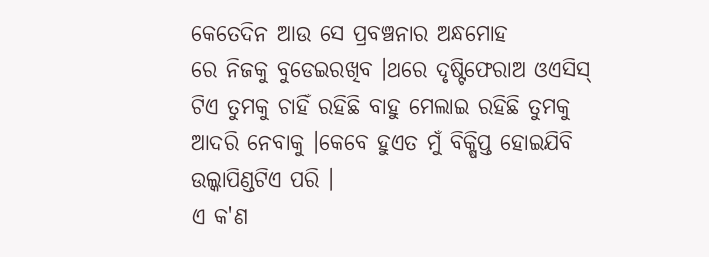କେତେଦିନ ଆଉ ସେ ପ୍ରବଞ୍ଚନାର ଅନ୍ଧମୋହ
ରେ ନିଜକୁ ବୁଡେଇରଖିବ ।ଥରେ ଦୃଷ୍ଟିଫେରାଅ ଓଏସିସ୍
ଟିଏ ତୁମକୁ ଚାହିଁ ରହିଛି ବାହୁ ମେଲାଇ ରହିଛି ତୁମକୁ
ଆଦରି ନେବାକୁ ।କେବେ ହୁଏତ ମୁଁ ବିକ୍ଷିପ୍ତ ହୋଇଯିବି
ଉଲ୍କାପିଣ୍ଡଟିଏ ପରି ।
ଏ କ'ଣ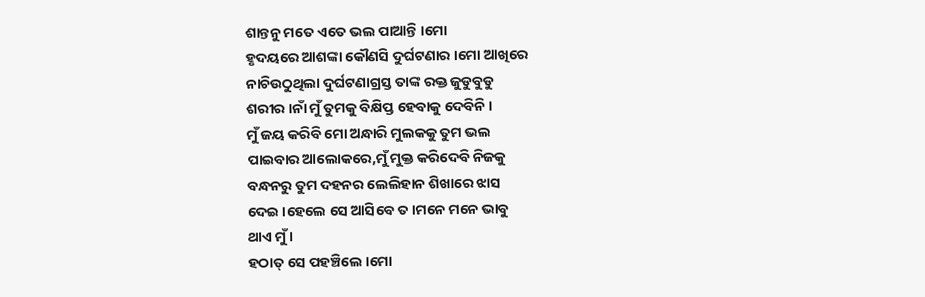ଶାନ୍ତନୁ ମତେ ଏତେ ଭଲ ପାଆନ୍ତି ।ମୋ
ହୃଦୟରେ ଆଶଙ୍କା କୌଣସି ଦୁର୍ଘଟଣାର ।ମୋ ଆଖିରେ
ନାଚିଉଠୁଥିଲା ଦୁର୍ଘଟଣାଗ୍ରସ୍ତ ତାଙ୍କ ରକ୍ତ ଜୁଡୁବୁଡୁ
ଶରୀର ।ନାଁ ମୁଁ ତୁମକୁ ବିକ୍ଷିପ୍ତ ହେବାକୁ ଦେବିନି ।
ମୁଁ ଜୟ କରିବି ମୋ ଅନ୍ଧାରି ମୁଲକକୁ ତୁମ ଭଲ
ପାଇବାର ଆଲୋକରେ,ମୁଁ ମୁକ୍ତ କରିଦେବି ନିଜକୁ
ବନ୍ଧନରୁ ତୁମ ଦହନର ଲେଲିହାନ ଶିଖାରେ ଝାସ
ଦେଇ ।ହେଲେ ସେ ଆସିବେ ତ ।ମନେ ମନେ ଭାବୁ
ଥାଏ ମୁଁ ।
ହଠାତ୍ ସେ ପହଞ୍ଚିଲେ ।ମୋ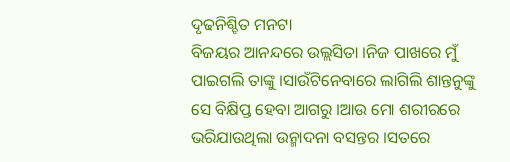ଦୃଢନିଶ୍ଚିତ ମନଟା
ବିଜୟର ଆନନ୍ଦରେ ଉଲ୍ଲସିତା ।ନିଜ ପାଖରେ ମୁଁ
ପାଇଗଲି ତାଙ୍କୁ ।ସାଉଁଟିନେବାରେ ଲାଗିଲି ଶାନ୍ତନୁଙ୍କୁ
ସେ ବିକ୍ଷିପ୍ତ ହେବା ଆଗରୁ ।ଆଉ ମୋ ଶରୀରରେ
ଭରିଯାଉଥିଲା ଉନ୍ମାଦନା ବସନ୍ତର ।ସତରେ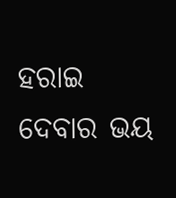ହରାଇ
ଦେବାର ଭୟ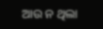ଆଉ ନ ଥିଲା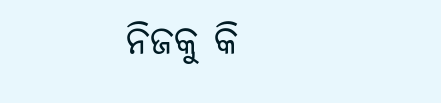ନିଜକୁ କି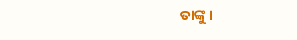ତାଙ୍କୁ ।